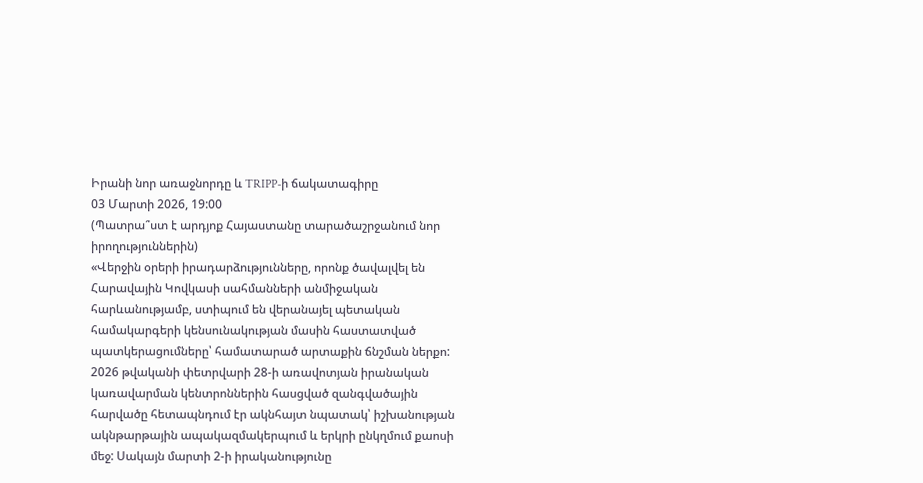Իրանի նոր առաջնորդը և TRIPP-ի ճակատագիրը
03 Մարտի 2026, 19:00
(Պատրա՞ստ է արդյոք Հայաստանը տարածաշրջանում նոր իրողություններին)
«Վերջին օրերի իրադարձությունները, որոնք ծավալվել են Հարավային Կովկասի սահմանների անմիջական հարևանությամբ, ստիպում են վերանայել պետական համակարգերի կենսունակության մասին հաստատված պատկերացումները՝ համատարած արտաքին ճնշման ներքո:
2026 թվականի փետրվարի 28-ի առավոտյան իրանական կառավարման կենտրոններին հասցված զանգվածային հարվածը հետապնդում էր ակնհայտ նպատակ՝ իշխանության ակնթարթային ապակազմակերպում և երկրի ընկղմում քաոսի մեջ: Սակայն մարտի 2-ի իրականությունը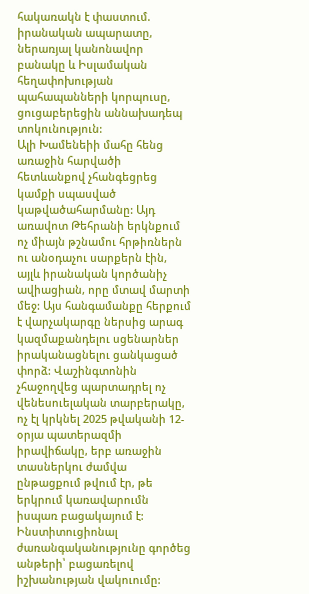հակառակն է փաստում. իրանական ապարատը, ներառյալ կանոնավոր բանակը և Իսլամական հեղափոխության պահապանների կորպուսը, ցուցաբերեցին աննախադեպ տոկունություն:
Ալի Խամենեիի մահը հենց առաջին հարվածի հետևանքով չհանգեցրեց կամքի սպասված կաթվածահարմանը: Այդ առավոտ Թեհրանի երկնքում ոչ միայն թշնամու հրթիռներն ու անօդաչու սարքերն էին, այլև իրանական կործանիչ ավիացիան, որը մտավ մարտի մեջ: Այս հանգամանքը հերքում է վարչակարգը ներսից արագ կազմաքանդելու սցենարներ իրականացնելու ցանկացած փորձ: Վաշինգտոնին չհաջողվեց պարտադրել ոչ վենեսուելական տարբերակը, ոչ էլ կրկնել 2025 թվականի 12-օրյա պատերազմի իրավիճակը, երբ առաջին տասներկու ժամվա ընթացքում թվում էր, թե երկրում կառավարումն իսպառ բացակայում է:
Ինստիտուցիոնալ ժառանգականությունը գործեց անթերի՝ բացառելով իշխանության վակուումը: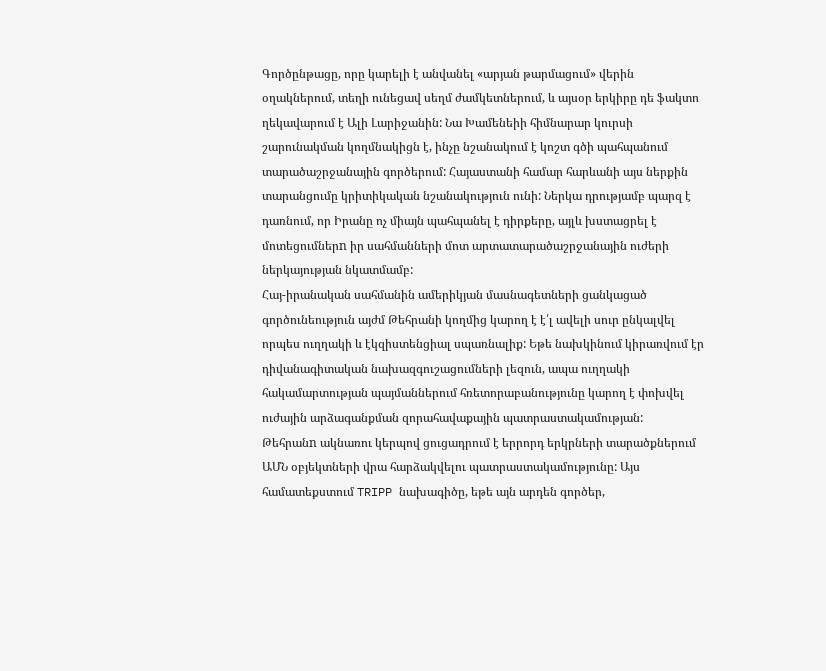Գործընթացը, որը կարելի է անվանել «արյան թարմացում» վերին օղակներում, տեղի ունեցավ սեղմ ժամկետներում, և այսօր երկիրը դե ֆակտո ղեկավարում է Ալի Լարիջանին: Նա Խամենեիի հիմնարար կուրսի շարունակման կողմնակիցն է, ինչը նշանակում է կոշտ գծի պահպանում տարածաշրջանային գործերում: Հայաստանի համար հարևանի այս ներքին տարանցումը կրիտիկական նշանակություն ունի: Ներկա դրությամբ պարզ է դառնում, որ Իրանը ոչ միայն պահպանել է դիրքերը, այլև խստացրել է մոտեցումներn իր սահմանների մոտ արտատարածաշրջանային ուժերի ներկայության նկատմամբ:
Հայ-իրանական սահմանին ամերիկյան մասնագետների ցանկացած գործունեություն այժմ Թեհրանի կողմից կարող է է՛լ ավելի սուր ընկալվել որպես ուղղակի և էկզիստենցիալ սպառնալիք: Եթե նախկինում կիրառվում էր դիվանագիտական նախազգուշացումների լեզուն, ապա ուղղակի հակամարտության պայմաններում հռետորաբանությունը կարող է փոխվել ուժային արձագանքման զորահավաքային պատրաստակամության:
Թեհրանn ակնառու կերպով ցուցադրում է երրորդ երկրների տարածքներում ԱՄՆ օբյեկտների վրա հարձակվելու պատրաստակամությունը: Այս համատեքստում TRIPP նախագիծը, եթե այն արդեն գործեր,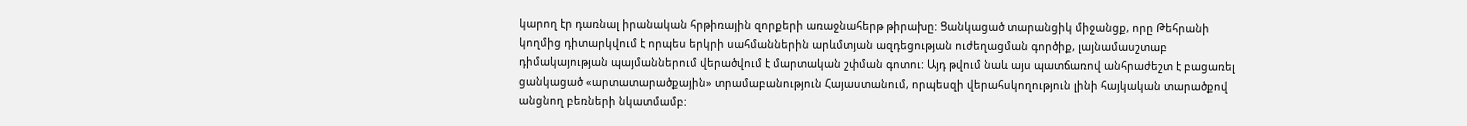կարող էր դառնալ իրանական հրթիռային զորքերի առաջնահերթ թիրախը: Ցանկացած տարանցիկ միջանցք, որը Թեհրանի կողմից դիտարկվում է որպես երկրի սահմաններին արևմտյան ազդեցության ուժեղացման գործիք, լայնամասշտաբ դիմակայության պայմաններում վերածվում է մարտական շփման գոտու: Այդ թվում նաև այս պատճառով անհրաժեշտ է բացառել ցանկացած «արտատարածքային» տրամաբանություն Հայաստանում, որպեսզի վերահսկողություն լինի հայկական տարածքով անցնող բեռների նկատմամբ: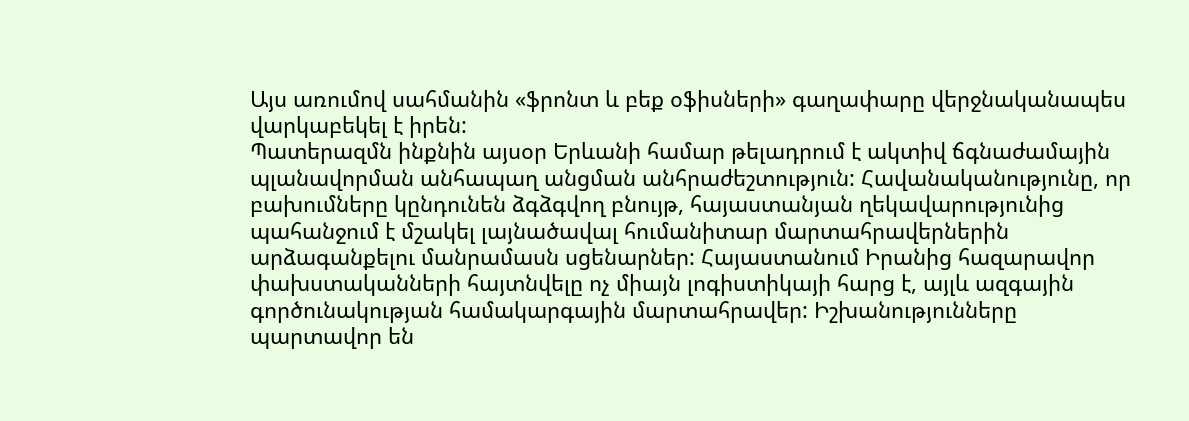Այս առումով սահմանին «ֆրոնտ և բեք օֆիսների» գաղափարը վերջնականապես վարկաբեկել է իրեն:
Պատերազմն ինքնին այսօր Երևանի համար թելադրում է ակտիվ ճգնաժամային պլանավորման անհապաղ անցման անհրաժեշտություն: Հավանականությունը, որ բախումները կընդունեն ձգձգվող բնույթ, հայաստանյան ղեկավարությունից պահանջում է մշակել լայնածավալ հումանիտար մարտահրավերներին արձագանքելու մանրամասն սցենարներ: Հայաստանում Իրանից հազարավոր փախստականների հայտնվելը ոչ միայն լոգիստիկայի հարց է, այլև ազգային գործունակության համակարգային մարտահրավեր: Իշխանությունները պարտավոր են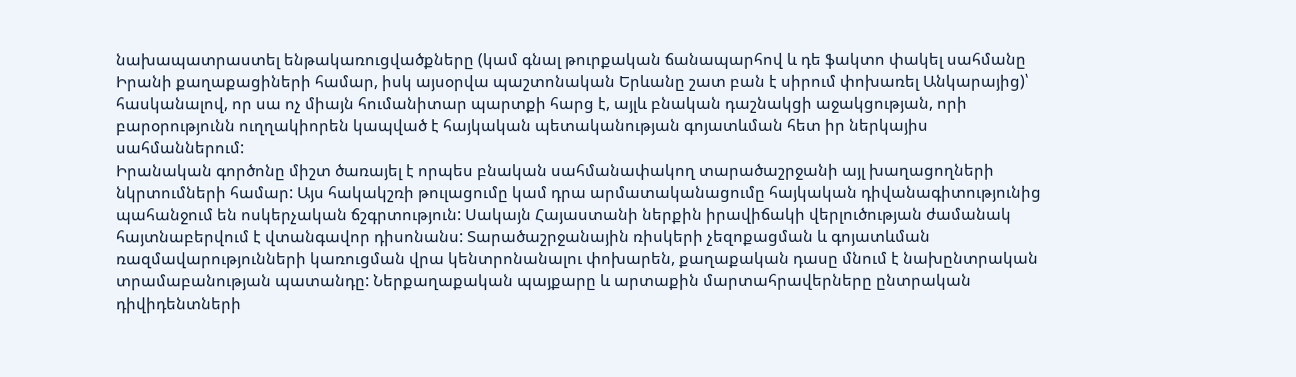նախապատրաստել ենթակառուցվածքները (կամ գնալ թուրքական ճանապարհով և դե ֆակտո փակել սահմանը Իրանի քաղաքացիների համար, իսկ այսօրվա պաշտոնական Երևանը շատ բան է սիրում փոխառել Անկարայից)՝ հասկանալով, որ սա ոչ միայն հումանիտար պարտքի հարց է, այլև բնական դաշնակցի աջակցության, որի բարօրությունն ուղղակիորեն կապված է հայկական պետականության գոյատևման հետ իր ներկայիս սահմաններում:
Իրանական գործոնը միշտ ծառայել է որպես բնական սահմանափակող տարածաշրջանի այլ խաղացողների նկրտումների համար: Այս հակակշռի թուլացումը կամ դրա արմատականացումը հայկական դիվանագիտությունից պահանջում են ոսկերչական ճշգրտություն: Սակայն Հայաստանի ներքին իրավիճակի վերլուծության ժամանակ հայտնաբերվում է վտանգավոր դիսոնանս: Տարածաշրջանային ռիսկերի չեզոքացման և գոյատևման ռազմավարությունների կառուցման վրա կենտրոնանալու փոխարեն, քաղաքական դասը մնում է նախընտրական տրամաբանության պատանդը: Ներքաղաքական պայքարը և արտաքին մարտահրավերները ընտրական դիվիդենտների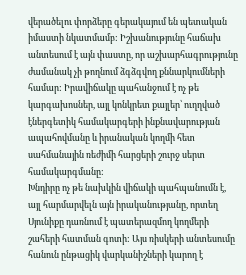վերածելու փորձերը գերակայում են պետական իմաստի նկատմամբ: Իշխանությունը հաճախ անտեսում է այն փաստը, որ աշխարհագրությունը ժամանակ չի թողնում ձգձգվող քննարկումների համար: Իրավիճակը պահանջում է ոչ թե կարգախոսներ, այլ կոնկրետ քայլեր՝ ուղղված էներգետիկ համակարգերի ինքնավարության ապահովմանը և իրանական կողմի հետ սահմանային ռեժիմի հարցերի շուրջ սերտ համակարգմանը:
Խնդիրը ոչ թե նախկին վիճակի պահպանումն է, այլ հարմարվելն այն իրականությանը, որտեղ Սյունիքը դառնում է պատերազմող կողմերի շահերի հատման գոտի: Այս ռիսկերի անտեսումը հանուն ընթացիկ վարկանիշների կարող է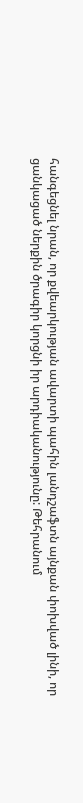հանգեցնել նրան, որ քվեարկության ավարտի պահին լանդշաֆտն այնքան փոխված լինի, որ ցանկացած ներքին ծրագիր կորցնի իր արդիականությունը: Թեհրանում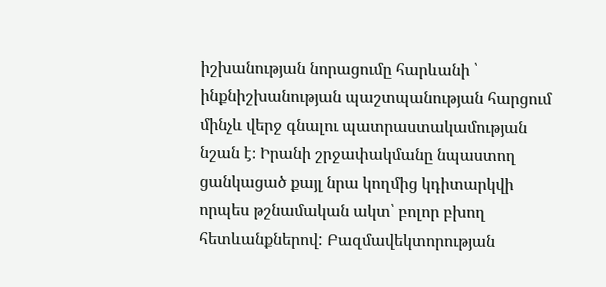իշխանության նորացումը հարևանի ՝ ինքնիշխանության պաշտպանության հարցում մինչև վերջ գնալու պատրաստակամության նշան է։ Իրանի շրջափակմանը նպաստող ցանկացած քայլ նրա կողմից կդիտարկվի որպես թշնամական ակտ՝ բոլոր բխող հետևանքներով: Բազմավեկտորության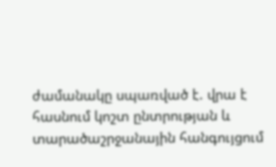ժամանակը սպառված է. վրա է հասնում կոշտ ընտրության և տարածաշրջանային հանգույցում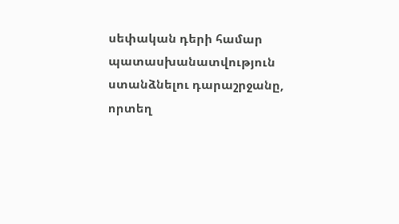սեփական դերի համար պատասխանատվություն ստանձնելու դարաշրջանը, որտեղ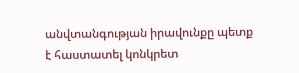անվտանգության իրավունքը պետք է հաստատել կոնկրետ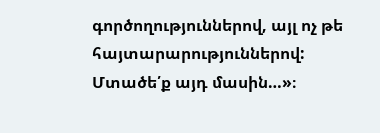գործողություններով, այլ ոչ թե հայտարարություններով:
Մտածե՛ք այդ մասին…»։